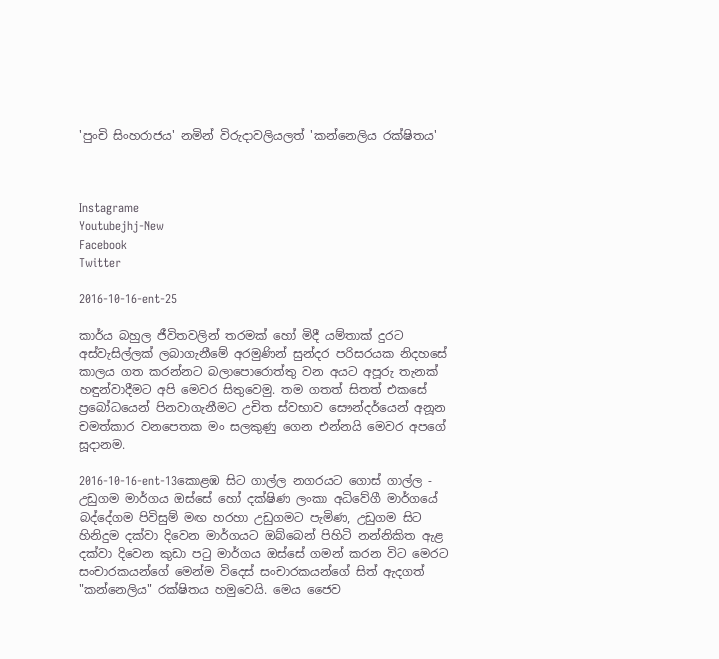'පුංචි සිංහරාජය' නමින් විරුදාවලියලත් 'කන්නෙලිය රක්ෂිතය'



Instagrame
Youtubejhj-New
Facebook
Twitter

2016-10-16-ent-25

කාර්ය බහුල ජීවිතවලින් තරමක් හෝ මිදී යම්තාක් දුරට අස්වැසිල්ලක් ලබාගැනීමේ අරමුණින් සුන්දර පරිසරයක නිදහසේ කාලය ගත කරන්නට බලාපොරොත්තු වන අයට අපූරු තැනක් හඳුන්වාදීමට අපි මෙවර සිතුවෙමු. තම ගතත් සිතත් එකසේ ප්‍රබෝධයෙන් පිනවාගැනීමට උචිත ස්වභාව සෞන්දර්යෙන් අනූන චමත්කාර වනපෙතක මං සලකුණු ගෙන එන්නයි මෙවර අපගේ සූදානම.

2016-10-16-ent-13කොළඹ සිට ගාල්ල නගරයට ගොස් ගාල්ල - උඩුගම මාර්ගය ඔස්සේ හෝ දක්ෂිණ ලංකා අධිවේගී මාර්ගයේ බද්දේගම පිවිසුම් මඟ හරහා උඩුගමට පැමිණ, උඩුගම සිට හිනිදුම දක්වා දිවෙන මාර්ගයට ඔබ්බෙන් පිහිටි නන්නිකිත ඇළ දක්වා දිවෙන කුඩා පටු මාර්ගය ඔස්සේ ගමන් කරන විට මෙරට සංචාරකයන්ගේ මෙන්ම විදෙස් සංචාරකයන්ගේ සිත් ඇදගත් "කන්නෙලිය" රක්ෂිතය හමුවෙයි. මෙය ජෛව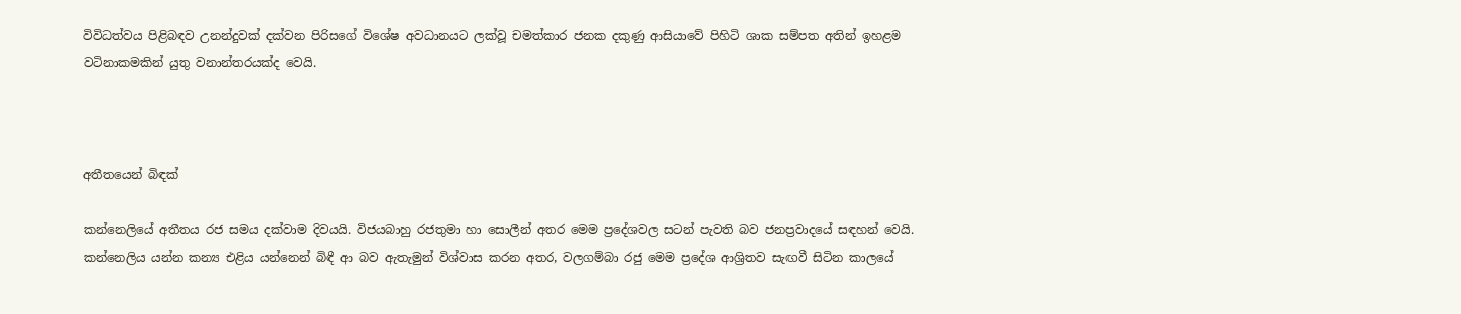විවිධත්වය පිළිබඳව උනන්දුවක් දක්වන පිරිසගේ විශේෂ අවධානයට ලක්වූ චමත්කාර ජනක දකුණු ආසියාවේ පිහිටි ශාක සම්පත අතින් ඉහළම වටිනාකමකින් යුතු වනාන්තරයක්ද වෙයි.



අතීතයෙන් බිඳක්

කන්නෙලියේ අතීතය රජ සමය දක්වාම දිවයයි. විජයබාහු රජතුමා හා සොලීන් අතර මෙම ප්‍රදේශවල සටන් පැවති බව ජනප්‍රවාදයේ සඳහන් වෙයි. කන්නෙලිය යන්න කන්‍ය එළිය යන්නෙන් බිඳී ආ බව ඇතැමුන් විශ්වාස කරන අතර, වලගම්බා රජු මෙම ප්‍රදේශ ආශ්‍රිතව සැඟවී සිටින කාලයේ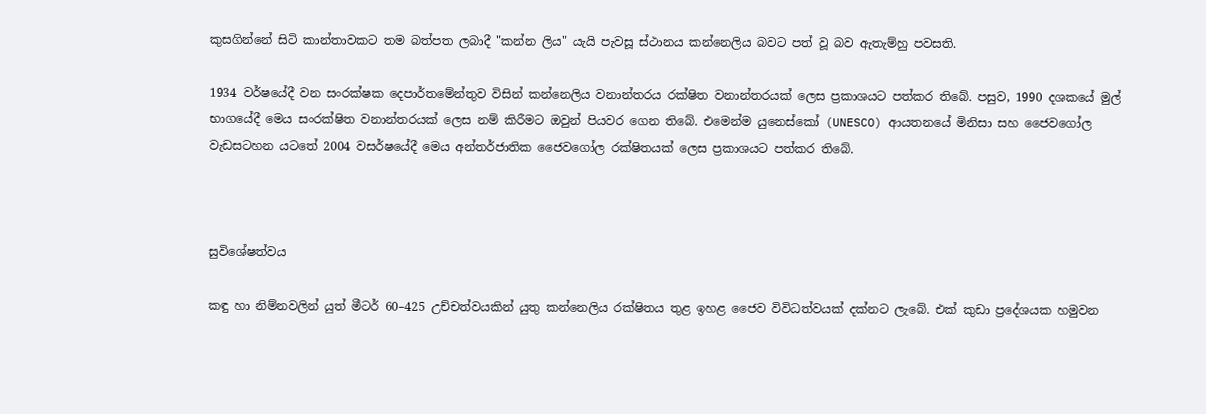කුසගින්නේ සිටි කාන්තාවකට තම බත්පත ලබාදී "කන්න ලිය" යැයි පැවසූ ස්ථානය කන්නෙලිය බවට පත් වූ බව ඇතැම්හු පවසති.

1934 වර්ෂයේදී වන සංරක්ෂක දෙපාර්තමේන්තුව විසින් කන්නෙලිය වනාන්තරය රක්ෂිත වනාන්තරයක් ලෙස ප්‍රකාශයට පත්කර තිබේ. පසුව, 1990 දශකයේ මුල් භාගයේදී මෙය සංරක්ෂිත වනාන්තරයක් ලෙස නම් කිරීමට ඔවුන් පියවර ගෙන තිබේ. එමෙන්ම යුනෙස්කෝ (UNESCO) ආයතනයේ මිනිසා සහ ජෛවගෝල වැඩසටහන යටතේ 2004 වසර්ෂයේදී මෙය අන්තර්ජාතික ජෛවගෝල රක්ෂිතයක් ලෙස ප්‍රකාශයට පත්කර තිබේ.



සුවිශේෂත්වය

කඳු හා නිම්නවලින් යුත් මීටර් 60–425 උච්චත්වයකින් යුතු කන්නෙලිය රක්ෂිතය තුළ ඉහළ ජෛව විවිධත්වයක් දක්නට ලැබේ. එක් කුඩා ප්‍රදේශයක හමුවන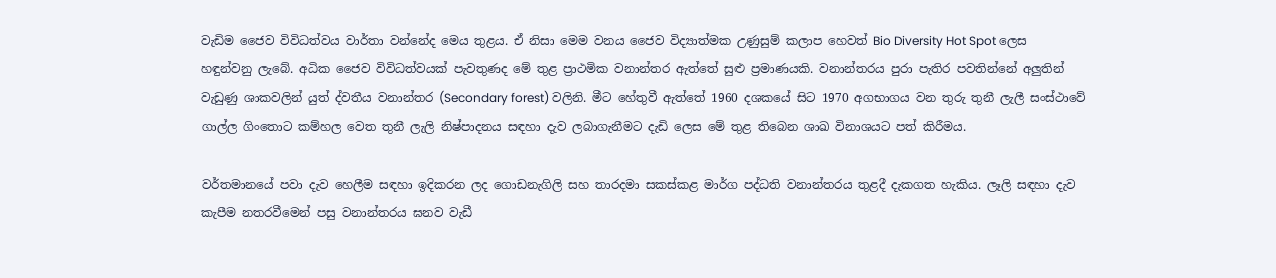වැඩිම ජෛව විවිධත්වය වාර්තා වන්නේද මෙය තුළය. ඒ නිසා මෙම වනය ජෛව විද්‍යාත්මක උණුසුම් කලාප හෙවත් Bio Diversity Hot Spot ලෙස හඳුන්වනු ලැබේ. අධික ජෛව විවිධත්වයක් පැවතුණද මේ තුළ ප්‍රාථමික වනාන්තර ඇත්තේ සුළු ප්‍රමාණයකි. වනාන්තරය පුරා පැතිර පවතින්නේ අලුතින් වැඩුණු ශාකවලින් යුත් ද්වතීය වනාන්තර (Secondary forest) වලිනි. මීට හේතුවී ඇත්තේ 1960 දශකයේ සිට 1970 අගභාගය වන තුරු තුනී ලැලී සංස්ථාවේ ගාල්ල ගිංතොට කම්හල වෙත තුනී ලැලි නිෂ්පාදනය සඳහා දැව ලබාගැනීමට දැඩි ලෙස මේ තුළ තිබෙන ශාඛ විනාශයට පත් කිරීමය.

වර්තමානයේ පවා දැව හෙලීම සඳහා ඉදිකරන ලද ගොඩනැගිලි සහ තාරදමා සකස්කළ මාර්ග පද්ධති වනාන්තරය තුළදී දැකගත හැකිය. ලෑලි සඳහා දැව කැපීම නතරවීමෙන් පසු වනාන්තරය ඝනව වැඩී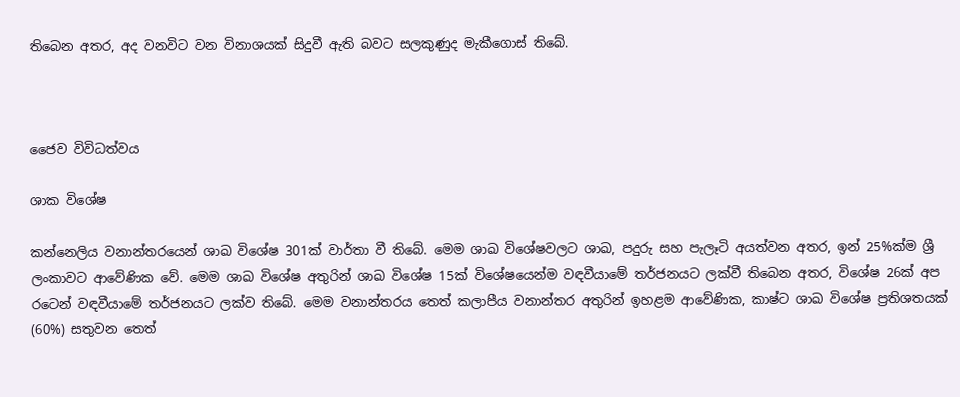තිබෙන අතර, අද වනවිට වන විනාශයක් සිදුවී ඇති බවට සලකුණුද මැකීගොස් තිබේ.



ජෛව විවිධත්වය

ශාක විශේෂ

කන්නෙලිය වනාන්තරයෙන් ශාඛ විශේෂ 301ක් වාර්තා වී තිබේ. මෙම ශාඛ විශේෂවලට ශාඛ, පදුරු සහ පැලෑටි අයත්වන අතර, ඉන් 25%ක්ම ශ්‍රී ලංකාවට ආවේණික වේ. මෙම ශාඛ විශේෂ අතුරින් ශාඛ විශේෂ 15ක් විශේෂයෙන්ම වඳවීයාමේ තර්ජනයට ලක්වී තිබෙන අතර, විශේෂ 26ක් අප රටෙන් වඳවීයාමේ තර්ජනයට ලක්ව තිබේ. මෙම වනාන්තරය තෙත් කලාපීය වනාන්තර අතුරින් ඉහළම ආවේණික, කාෂ්ට ශාඛ විශේෂ ප්‍රතිශතයක් (60%) සතුවන තෙත්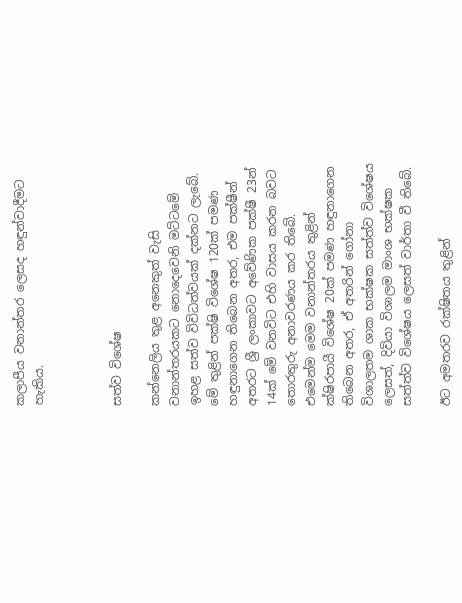කලාපීය වනාන්තර ලෙසද හඳුන්වාදීමට හැකිය.



සත්ව විශේෂ

කන්නෙලිය තුළ අනෙකුත් වැසි වනාන්තරයකට නොදෙවෙනි මට්ටමේ ඉහළ සත්ව විවිධත්වයක් දක්නට ලැබේ. මේ තුළින් පක්ෂි විශේෂ 120ක් පමණ හඳුනාගෙන තිබෙන අතර, එම පක්ෂීන් අතරට ශ්‍රී ලංකාවට අවේණික පක්ෂී 23න් 14ක් මේ වනවිට එහි වාසය කරන බවට තොරතුරු අනාවරණය කර තිබේ. එමෙන්ම මෙම වනාන්තරය තුළින් ක්ෂිරපායී විශේෂ 20ක් පමණ හඳුනාගෙන තිබෙන අතර, ඒ අතරින් ගෝනා විශාලතම ශාක භක්ෂක සත්ත්ව විශේෂය ලෙසත්, දිවියා විශාලම මාංශ භක්ෂක සත්ත්ව විශේෂය ලෙසත් වාර්තා වී තිබේ.

ඊට අමතරව රක්ෂිතය තුළින්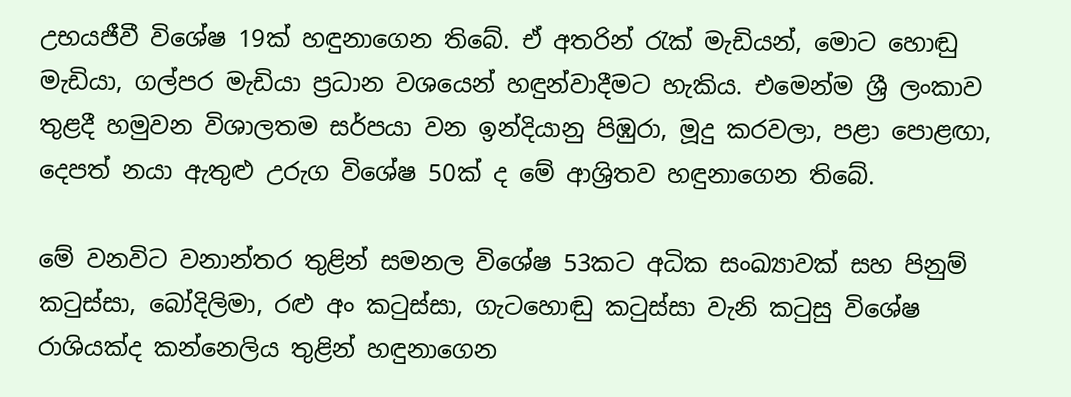උභයජීවී විශේෂ 19ක් හඳුනාගෙන තිබේ. ඒ අතරින් රැක් මැඩියන්, මොට හොඬු මැඩියා, ගල්පර මැඩියා ප්‍රධාන වශයෙන් හඳුන්වාදීමට හැකිය. එමෙන්ම ශ්‍රී ලංකාව තුළදී හමුවන විශාලතම සර්පයා වන ඉන්දියානු පිඹුරා, මූදු කරවලා, පළා පොළඟා, දෙපත් නයා ඇතුළු උරුග විශේෂ 50ක් ද මේ ආශ්‍රිතව හඳුනාගෙන තිබේ.

මේ වනවිට වනාන්තර තුළින් සමනල විශේෂ 53කට අධික සංඛ්‍යාවක් සහ පිනුම් කටුස්සා, බෝදිලිමා, රළු අං කටුස්සා, ගැටහොඬු කටුස්සා වැනි කටුසු විශේෂ රාශියක්ද කන්නෙලිය තුළින් හඳුනාගෙන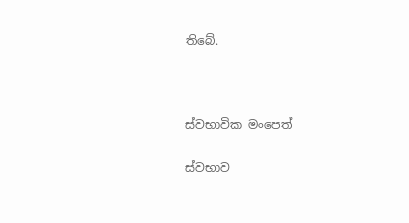තිබේ.



ස්වභාවික මංපෙත්

ස්වභාව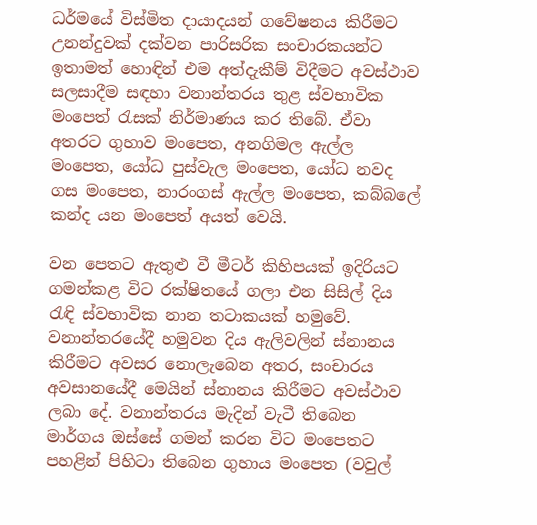ධර්මයේ විස්මිත දායාදයන් ගවේෂනය කිරීමට උනන්දුවක් දක්වන පාරිසරික සංචාරකයන්ට ඉතාමත් හොඳින් එම අත්දැකීම් විදීමට අවස්ථාව සලසාදීම සඳහා වනාන්තරය තුළ ස්වභාවික මංපෙත් රැසක් නිර්මාණය කර තිබේ. ඒවා අතරට ගුහාව මංපෙත, අනගිමල ඇල්ල මංපෙත, යෝධ පුස්වැල මංපෙත, යෝධ නවද ගස මංපෙත, නාරංගස් ඇල්ල මංපෙත, කබ්බලේ කන්ද යන මංපෙත් අයත් වෙයි.

වන පෙතට ඇතුළු වී මීටර් කිහිපයක් ඉදිරියට ගමන්කළ විට රක්ෂිතයේ ගලා එන සිසිල් දිය රැඳි ස්වභාවික නාන තටාකයක් හමුවේ. වනාන්තරයේදී හමුවන දිය ඇලිවලින් ස්නානය කිරීමට අවසර නොලැබෙන අතර, සංචාරය අවසානයේදී මෙයින් ස්නානය කිරීමට අවස්ථාව ලබා දේ. වනාන්තරය මැදින් වැටී තිබෙන මාර්ගය ඔස්සේ ගමන් කරන විට මංපෙතට පහළින් පිහිටා තිබෙන ගුහාය මංපෙත (වවුල්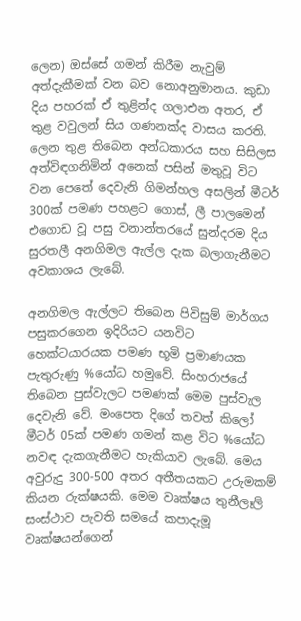ලෙන) ඔස්සේ ගමන් කිරීම නැවුම් අත්දැකීමක් වන බව නොඅනුමානය. කුඩා දිය පහරක් ඒ තුළින්ද ගලාඑන අතර, ඒ තුළ වවුලන් සිය ගණනක්ද වාසය කරති. ලෙන තුළ තිබෙන අන්ධකාරය සහ සිසිලස අත්විඳගනිමින් අනෙක් පසින් මතුවූ විට වන පෙතේ දෙවැනි ගිමන්හල අසලින් මීටර් 300ක් පමණ පහළට ගොස්, ලී පාලමෙන් එගොඩ වූ පසු වනාන්තරයේ සුන්දරම දිය සුරතලී අනගිමල ඇල්ල දැක බලාගැනීමට අවකාශය ලැබේ.

අනගිමල ඇල්ලට තිබෙන පිවිසුම් මාර්ගය පසුකරගෙන ඉදිරියට යනවිට හෙක්ටයාරයක පමණ භූමි ප්‍රමාණයක පැතුරුණු %යෝධ හමුවේ. සිංහරාජයේ තිබෙන පුස්වැලට පමණක් මෙම පුස්වැල දෙවැනි වේ. මංපෙත දිගේ තවත් කිලෝ මීටර් 05ක් පමණ ගමන් කළ විට %යෝධ නවඳ දැකගැනීමට හැකියාව ලැබේ. මෙය අවුරුදු 300-500 අතර අතීතයකට උරුමකම් කියන රුක්ෂයකි. මෙම වෘක්ෂය තුනීලෑලි සංස්ථාව පැවති සමයේ කපාදැමූ වෘක්ෂයන්ගෙන්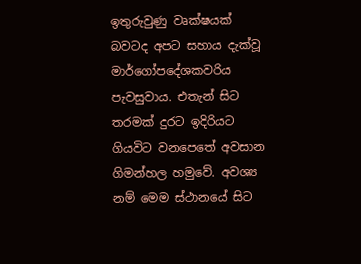ඉතුරුවුණු වෘක්ෂයක් බවටද අපට සහාය දැක්වූ මාර්ගෝපදේශකවරිය පැවසුවාය. එතැන් සිට තරමක් දුරට ඉදිරියට ගියවිට වනපෙතේ අවසාන ගිමන්හල හමුවේ. අවශ්‍ය නම් මෙම ස්ථානයේ සිට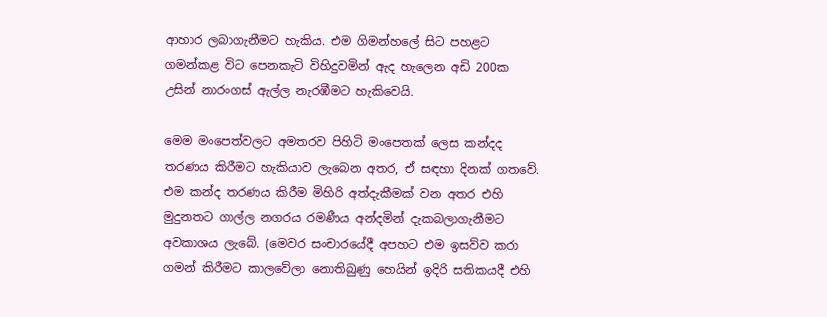ආහාර ලබාගැනීමට හැකිය. එම ගිමන්හලේ සිට පහළට ගමන්කළ විට පෙනකැටි විහිදුවමින් ඇද හැලෙන අඩි 200ක උසින් නාරංගස් ඇල්ල නැරඹීමට හැකිවෙයි.

මෙම මංපෙත්වලට අමතරව පිහිටි මංපෙතක් ලෙස කන්දද තරණය කිරීමට හැකියාව ලැබෙන අතර, ඒ සඳහා දිනක් ගතවේ. එම කන්ද තරණය කිරීම මිහිරි අත්දැකීමක් වන අතර එහි මුදුනතට ගාල්ල නගරය රමණීය අන්දමින් දැකබලාගැනීමට අවකාශය ලැබේ. (මෙවර සංචාරයේදී අපහට එම ඉසව්ව කරා ගමන් කිරීමට කාලවේලා නොතිබුණු හෙයින් ඉදිරි සතිකයදී එහි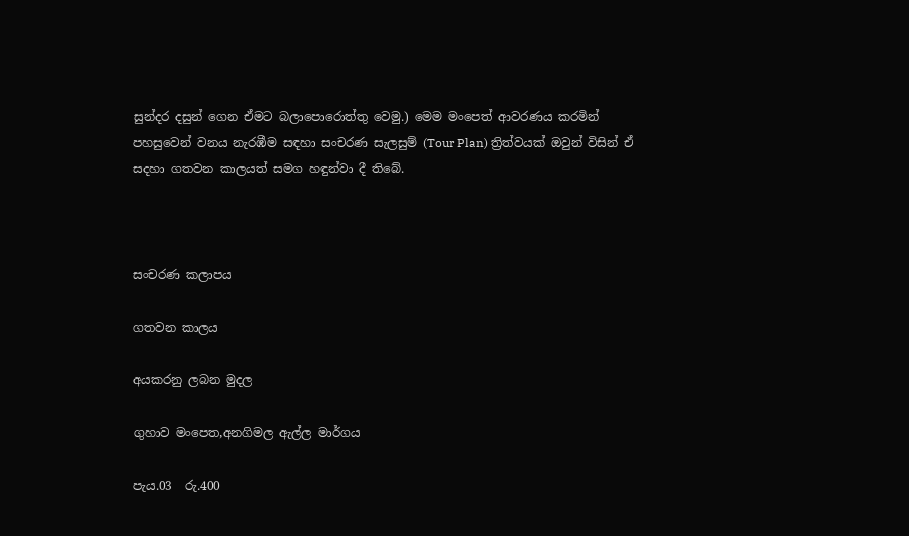සුන්දර දසුන් ගෙන ඒමට බලාපොරොත්තු වෙමු.) මෙම මංපෙත් ආවරණය කරමින් පහසුවෙන් වනය නැරඹීම සඳහා සංචරණ සැලසුම් (Tour Plan) ත්‍රිත්වයක් ඔවුන් විසින් ඒ සදහා ගතවන කාලයත් සමග හඳුන්වා දී තිබේ.



සංචරණ කලාපය

ගතවන කාලය

අයකරනු ලබන මුදල

ගුහාව මංපෙත,අනගිමල ඇල්ල මාර්ගය

පැය.03  රු.400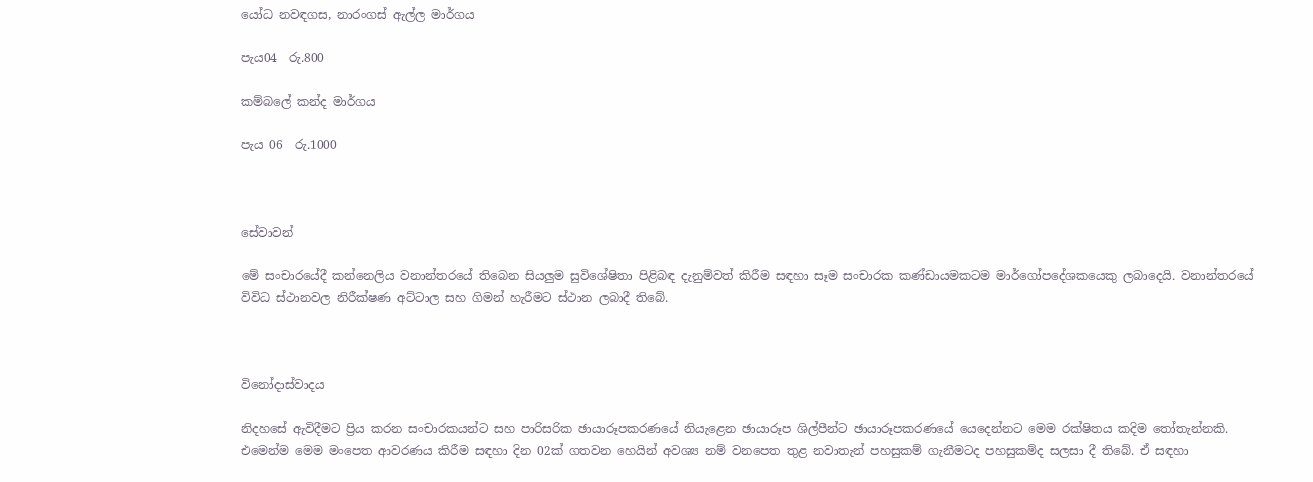යෝධ නවඳගස, නාරංගස් ඇල්ල මාර්ගය

පැය04  රු.800

කම්බලේ කන්ද මාර්ගය

පැය 06  රු.1000



සේවාවන්

මේ සංචාරයේදී කන්නෙලිය වනාන්තරයේ තිබෙන සියලුම සුවිශේෂිතා පිළිබඳ දැනුම්වත් කිරීම සඳහා සෑම සංචාරක කණ්ඩායමකටම මාර්ගෝපදේශකයෙකු ලබාදෙයි. වනාන්තරයේ විවිධ ස්ථානවල නිරීක්ෂණ අට්ටාල සහ ගිමන් හැරීමට ස්ථාන ලබාදී තිබේ.



විනෝදාස්වාදය

නිදහසේ ඇවිදීමට ප්‍රිය කරන සංචාරකයන්ට සහ පාරිසරික ඡායාරූපකරණයේ නියැළෙන ඡායාරූප ශිල්පීන්ට ඡායාරූපකරණයේ යෙදෙන්නට මෙම රක්ෂිතය කදිම තෝතැන්නකි. එමෙන්ම මෙම මංපෙත ආවරණය කිරීම සඳහා දින 02ක් ගතවන හෙයින් අවශ්‍ය නම් වනපෙත තුළ නවාතැන් පහසුකම් ගැනීමටද පහසුකම්ද සලසා දී තිබේ. ඒ සඳහා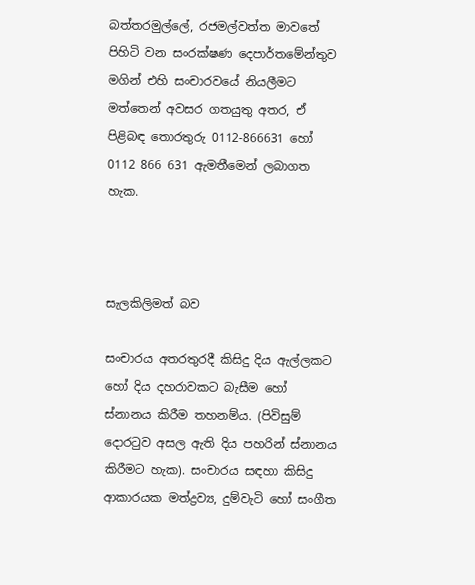බත්තරමුල්ලේ, රජමල්වත්ත මාවතේ පිහිටි වන සංරක්ෂණ දෙපාර්තමේන්තුව මගින් එහි සංචාරවයේ නියලීමට මත්තෙන් අවසර ගතයුතු අතර, ඒ පිළිබඳ තොරතුරු 0112-866631 හෝ 0112 866 631 ඇමතීමෙන් ලබාගත හැක.



සැලකිලිමත් බව

සංචාරය අතරතුරදී කිසිදු දිය ඇල්ලකට හෝ දිය දහරාවකට බැසීම හෝ ස්නානය කිරීම තහනම්ය. (පිවිසුම් දොරටුව අසල ඇති දිය පහරින් ස්නානය කිරීමට හැක). සංචාරය සඳහා කිසිදු ආකාරයක මත්ද්‍රව්‍ය, දුම්වැටි හෝ සංගීත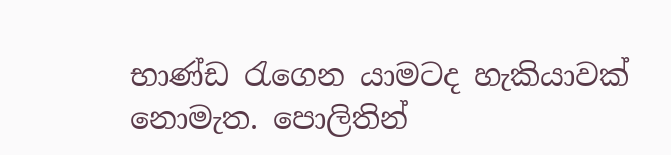භාණ්ඩ රැගෙන යාමටද හැකියාවක් නොමැත. පොලිතින්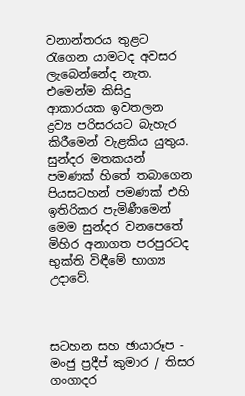වනාන්තරය තුළට රැගෙන යාමටද අවසර ලැබෙන්නේද නැත. එමෙන්ම කිසිදු ආකාරයක ඉවතලන ද්‍රව්‍ය පරිසරයට බැහැර කිරීමෙන් වැළකිය යුතුය. සුන්දර මතකයන් පමණක් හිතේ තබාගෙන පියසටහන් පමණක් එහි ඉතිරිකර පැමිණීමෙන් මෙම සුන්දර වනපෙතේ මිහිර අනාගත පරපුරටද භුක්ති විඳීමේ භාග්‍ය උදාවේ.



සටහන සහ ඡායාරූප - මංජු ප්‍රදීප් කුමාර / තිසර ගංගාදර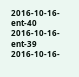2016-10-16-ent-40
2016-10-16-ent-39
2016-10-16-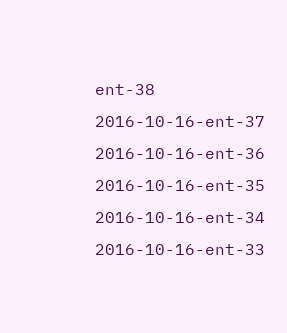ent-38
2016-10-16-ent-37
2016-10-16-ent-36
2016-10-16-ent-35
2016-10-16-ent-34
2016-10-16-ent-33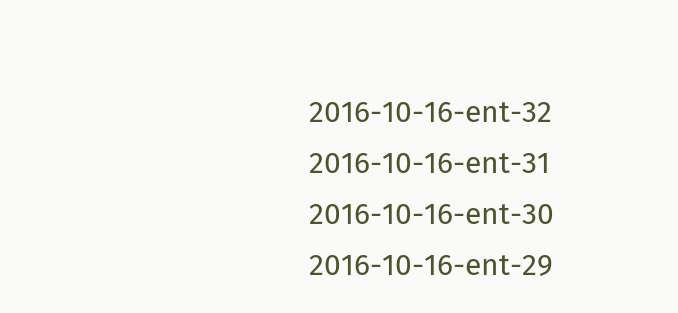2016-10-16-ent-32
2016-10-16-ent-31
2016-10-16-ent-30
2016-10-16-ent-29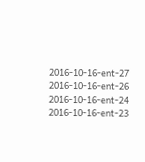2016-10-16-ent-27
2016-10-16-ent-26
2016-10-16-ent-24
2016-10-16-ent-23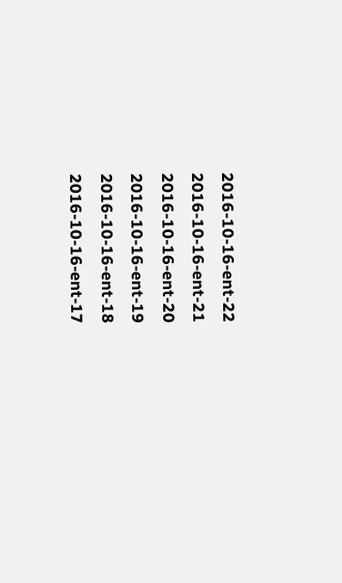2016-10-16-ent-22
2016-10-16-ent-21
2016-10-16-ent-20
2016-10-16-ent-19
2016-10-16-ent-18
2016-10-16-ent-17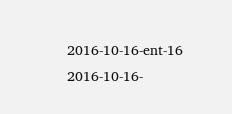2016-10-16-ent-16
2016-10-16-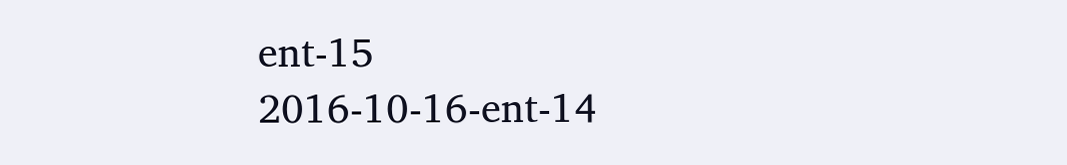ent-15
2016-10-16-ent-14